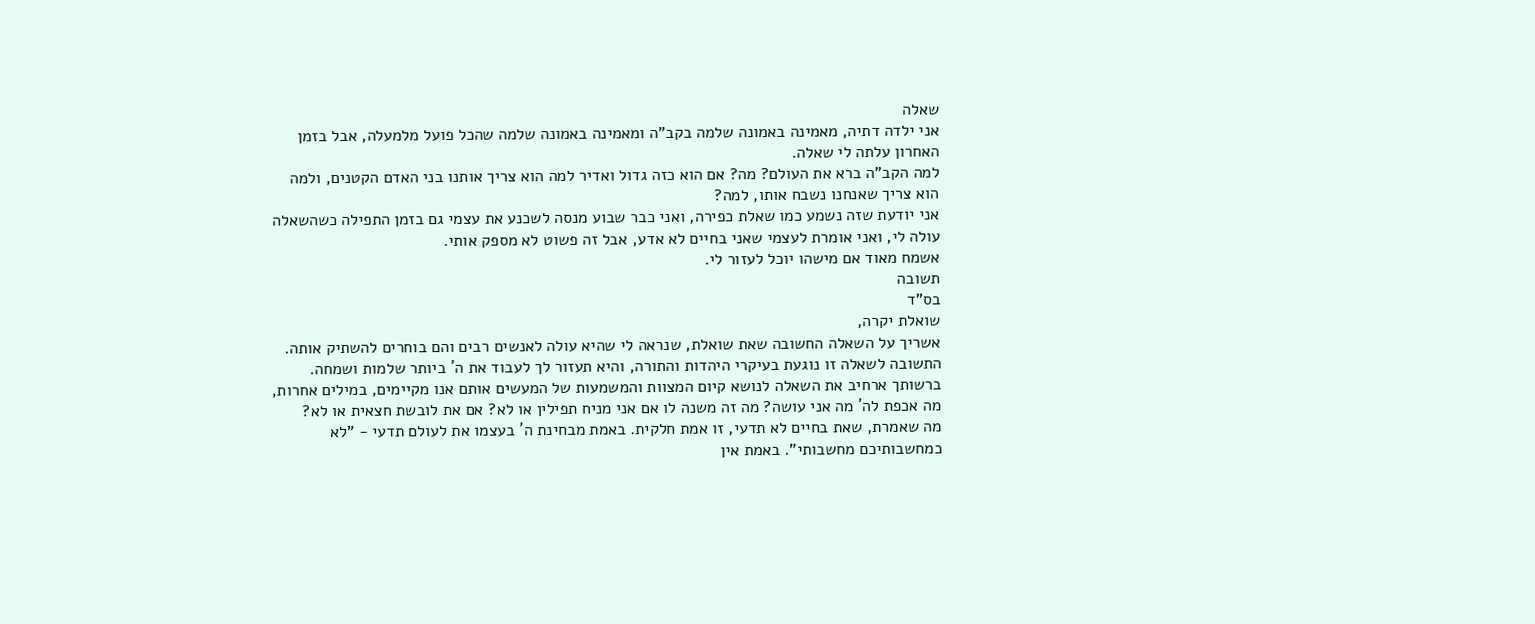שאלה
אני ילדה דתיה, מאמינה באמונה שלמה בקב"ה ומאמינה באמונה שלמה שהכל פועל מלמעלה, אבל בזמן האחרון עלתה לי שאלה.
למה הקב"ה ברא את העולם? מה? אם הוא כזה גדול ואדיר למה הוא צריך אותנו בני האדם הקטנים, ולמה הוא צריך שאנחנו נשבח אותו, למה?
אני יודעת שזה נשמע כמו שאלת כפירה, ואני כבר שבוע מנסה לשכנע את עצמי גם בזמן התפילה כשהשאלה עולה לי, ואני אומרת לעצמי שאני בחיים לא אדע, אבל זה פשוט לא מספק אותי.
אשמח מאוד אם מישהו יוכל לעזור לי.
תשובה
בס"ד
שואלת יקרה,
אשריך על השאלה החשובה שאת שואלת, שנראה לי שהיא עולה לאנשים רבים והם בוחרים להשתיק אותה. התשובה לשאלה זו נוגעת בעיקרי היהדות והתורה, והיא תעזור לך לעבוד את ה´ ביותר שלמות ושמחה. ברשותך ארחיב את השאלה לנושא קיום המצוות והמשמעות של המעשים אותם אנו מקיימים, במילים אחרות, מה אכפת לה´ מה אני עושה? מה זה משנה לו אם אני מניח תפילין או לא? אם את לובשת חצאית או לא?
מה שאמרת, שאת בחיים לא תדעי, זו אמת חלקית. באמת מבחינת ה´ בעצמו את לעולם תדעי - "לא כמחשבותיכם מחשבותי". באמת אין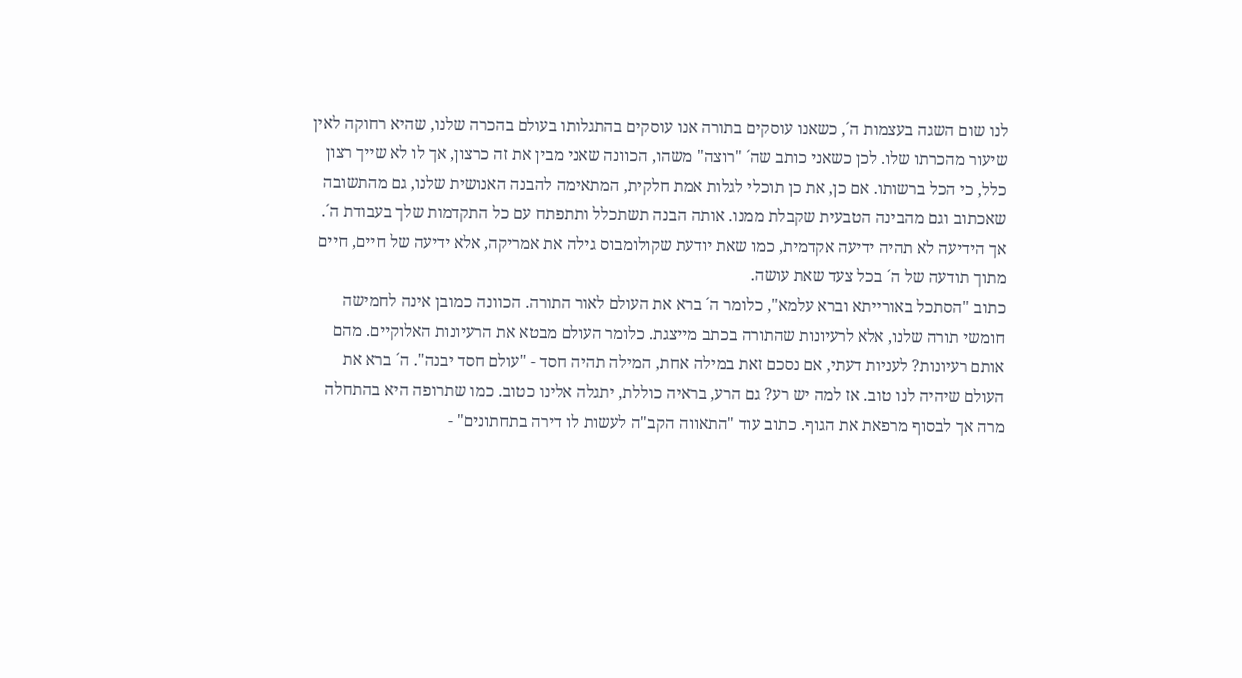לנו שום השגה בעצמות ה´, כשאנו עוסקים בתורה אנו עוסקים בהתגלותו בעולם בהכרה שלנו, שהיא רחוקה לאין שיעור מהכרתו שלו. לכן כשאני כותב שה´ "רוצה" משהו, הכוונה שאני מבין את זה כרצון, אך לו לא שייך רצון כלל, כי הכל ברשותו. אם כן, את כן תוכלי לגלות אמת חלקית, המתאימה להבנה האנושית שלנו, גם מהתשובה שאכתוב וגם מהבינה הטבעית שקבלת ממנו. אותה הבנה תשתכלל ותתפתח עם כל התקדמות שלך בעבודת ה´. אך הידיעה לא תהיה ידיעה אקדמית, כמו שאת יודעת שקולומבוס גילה את אמריקה, אלא ידיעה של חיים, חיים מתוך תודעה של ה´ בכל צעד שאת עושה.
כתוב "הסתכל באורייתא וברא עלמא", כלומר ה´ ברא את העולם לאור התורה. הכוונה כמובן אינה לחמישה חומשי תורה שלנו, אלא לרעיונות שהתורה בכתב מייצגת. כלומר העולם מבטא את הרעיונות האלוקיים. מהם אותם רעיונות? לעניות דעתי, אם נסכם זאת במילה אחת, המילה תהיה חסד - "עולם חסד יבנה". ה´ ברא את העולם שיהיה לנו טוב. אז למה יש רע? גם הרע, בראיה כוללת, יתגלה אלינו כטוב. כמו שתרופה היא בהתחלה מרה אך לבסוף מרפאת את הגוף. כתוב עוד "התאווה הקב"ה לעשות לו דירה בתחתונים" -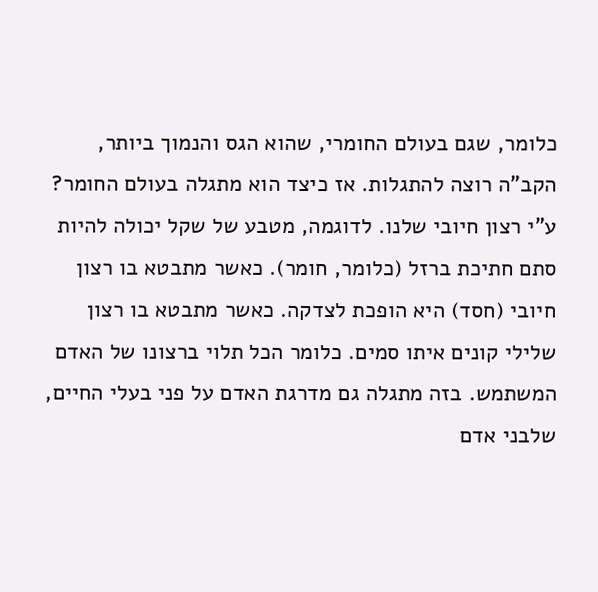כלומר, שגם בעולם החומרי, שהוא הגס והנמוך ביותר, הקב"ה רוצה להתגלות. אז כיצד הוא מתגלה בעולם החומר? ע"י רצון חיובי שלנו. לדוגמה, מטבע של שקל יכולה להיות סתם חתיכת ברזל (כלומר, חומר). כאשר מתבטא בו רצון חיובי (חסד) היא הופכת לצדקה. כאשר מתבטא בו רצון שלילי קונים איתו סמים. כלומר הכל תלוי ברצונו של האדם המשתמש. בזה מתגלה גם מדרגת האדם על פני בעלי החיים, שלבני אדם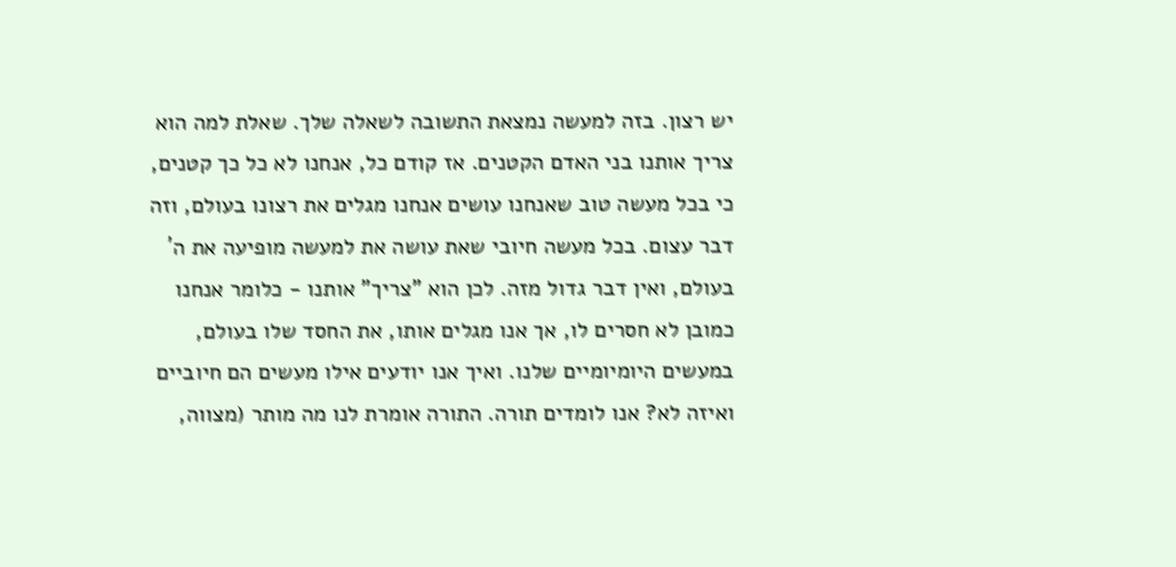יש רצון. בזה למעשה נמצאת התשובה לשאלה שלך. שאלת למה הוא צריך אותנו בני האדם הקטנים. אז קודם כל, אנחנו לא כל כך קטנים, כי בכל מעשה טוב שאנחנו עושים אנחנו מגלים את רצונו בעולם, וזה דבר עצום. בכל מעשה חיובי שאת עושה את למעשה מופיעה את ה´ בעולם, ואין דבר גדול מזה. לכן הוא "צריך" אותנו - כלומר אנחנו כמובן לא חסרים לו, אך אנו מגלים אותו, את החסד שלו בעולם, במעשים היומיומיים שלנו. ואיך אנו יודעים אילו מעשים הם חיוביים ואיזה לא? אנו לומדים תורה. התורה אומרת לנו מה מותר (מצווה,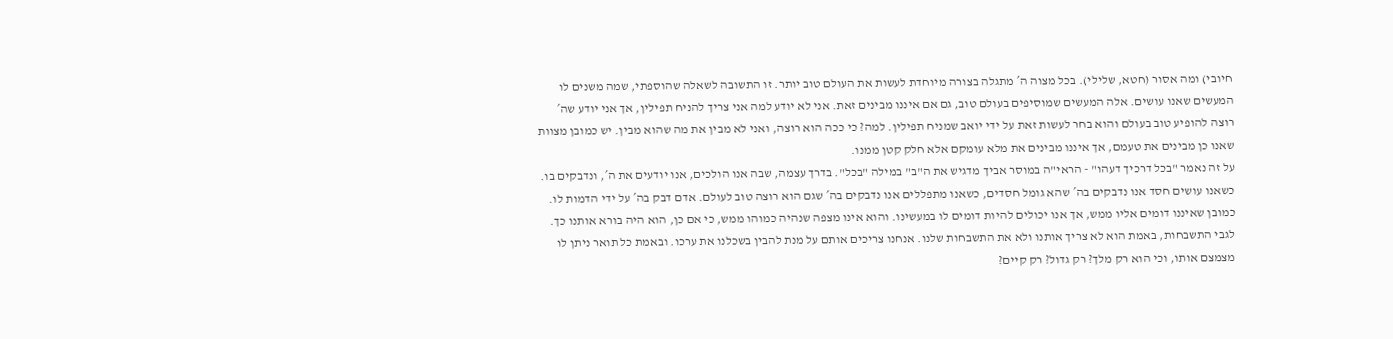חיובי) ומה אסור (חטא, שלילי). בכל מצוה ה´ מתגלה בצורה מיוחדת לעשות את העולם טוב יותר. זו התשובה לשאלה שהוספתי, שמה משנים לו המעשים שאנו עושים. אלה המעשים שמוסיפים בעולם טוב, גם אם איננו מבינים זאת. אני לא יודע למה אני צריך להניח תפילין, אך אני יודע שה´ רוצה להופיע טוב בעולם והוא בחר לעשות זאת על ידי יואב שמניח תפילין. למה? כי ככה הוא רוצה, ואני לא מבין את מה שהוא מבין. יש כמובן מצוות שאנו כן מבינים את טעמם, אך איננו מבינים את מלא עומקם אלא חלק קטן ממנו.
על זה נאמר "בכל דרכיך דעהו" - הראי"ה במוסר אביך מדגיש את ה"ב" במילה "בכל". בדרך עצמה, שבה אנו הולכים, אנו יודעים את ה´, ונדבקים בו. כשאנו עושים חסד אנו נדבקים בה´ שהא גומל חסדים, כשאנו מתפללים אנו נדבקים בה´ שגם הוא רוצה טוב לעולם. אדם דבק בה´ על ידי הדמות לו. כמובן שאיננו דומים אליו ממש, אך אנו יכולים להיות דומים לו במעשינו. והוא אינו מצפה שנהיה כמוהו ממש, כי אם כן, הוא היה בורא אותנו כך.
לגבי התשבחות, באמת הוא לא צריך אותנו ולא את התשבחות שלנו. אנחנו צריכים אותם על מנת להבין בשכלנו את ערכו. ובאמת כל תואר ניתן לו מצמצם אותו, וכי הוא רק מלך? רק גדול? רק קיים?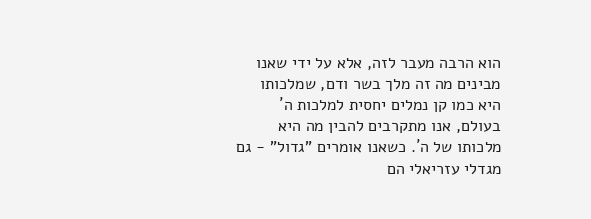הוא הרבה מעבר לזה, אלא על ידי שאנו מבינים מה זה מלך בשר ודם, שמלכותו היא כמו קן נמלים יחסית למלכות ה´ בעולם, אנו מתקרבים להבין מה היא מלכותו של ה´. כשאנו אומרים "גדול" - גם מגדלי עזריאלי הם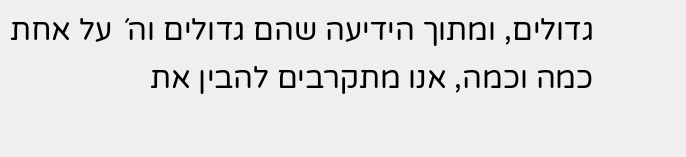גדולים, ומתוך הידיעה שהם גדולים וה´ על אחת כמה וכמה, אנו מתקרבים להבין את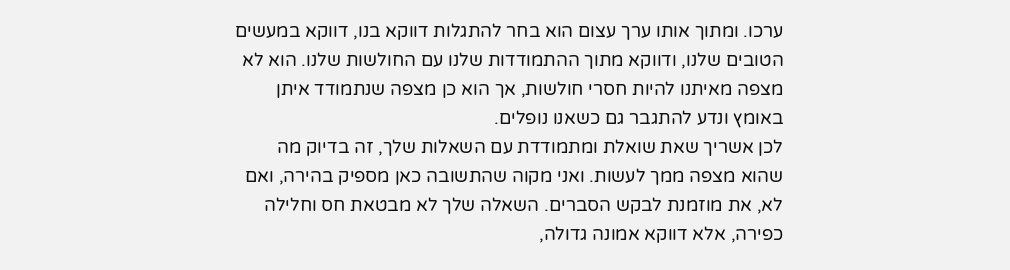ערכו. ומתוך אותו ערך עצום הוא בחר להתגלות דווקא בנו, דווקא במעשים הטובים שלנו, ודווקא מתוך ההתמודדות שלנו עם החולשות שלנו. הוא לא מצפה מאיתנו להיות חסרי חולשות, אך הוא כן מצפה שנתמודד איתן באומץ ונדע להתגבר גם כשאנו נופלים.
לכן אשריך שאת שואלת ומתמודדת עם השאלות שלך, זה בדיוק מה שהוא מצפה ממך לעשות. ואני מקוה שהתשובה כאן מספיק בהירה, ואם לא, את מוזמנת לבקש הסברים. השאלה שלך לא מבטאת חס וחלילה כפירה, אלא דווקא אמונה גדולה,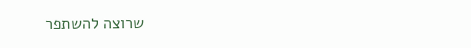שרוצה להשתפר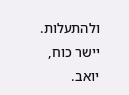ולהתעלות.
יישר כוח,
יואב.